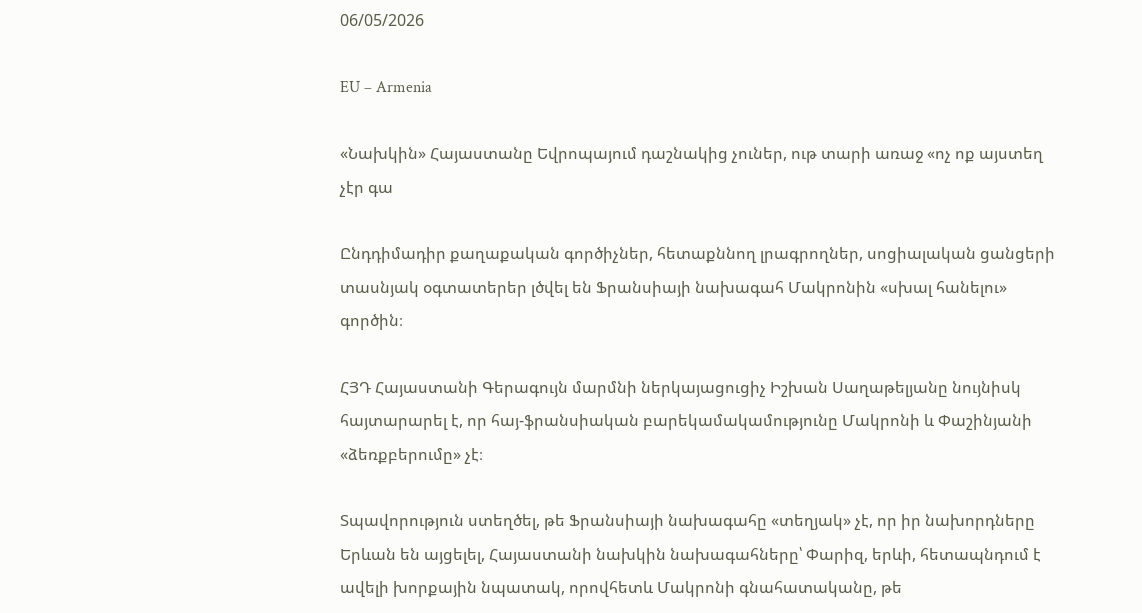06/05/2026

EU – Armenia

«Նախկին» Հայաստանը Եվրոպայում դաշնակից չուներ, ութ տարի առաջ «ոչ ոք այստեղ չէր գա

Ընդդիմադիր քաղաքական գործիչներ, հետաքննող լրագրողներ, սոցիալական ցանցերի տասնյակ օգտատերեր լծվել են Ֆրանսիայի նախագահ Մակրոնին «սխալ հանելու» գործին։

ՀՅԴ Հայաստանի Գերագույն մարմնի ներկայացուցիչ Իշխան Սաղաթելյանը նույնիսկ հայտարարել է, որ հայ-ֆրանսիական բարեկամակամությունը Մակրոնի և Փաշինյանի «ձեռքբերումը» չէ։

Տպավորություն ստեղծել, թե Ֆրանսիայի նախագահը «տեղյակ» չէ, որ իր նախորդները Երևան են այցելել, Հայաստանի նախկին նախագահները՝ Փարիզ, երևի, հետապնդում է ավելի խորքային նպատակ, որովհետև Մակրոնի գնահատականը, թե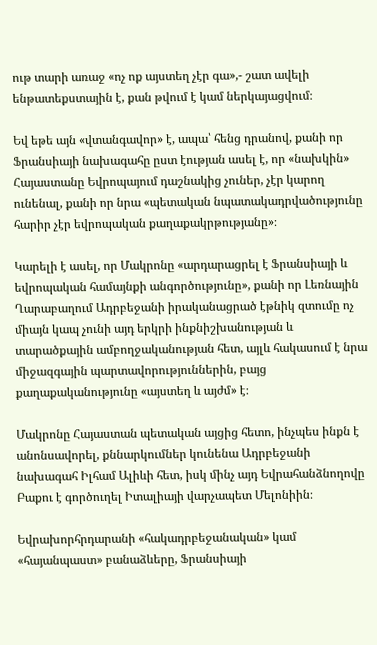ութ տարի առաջ «ոչ ոք այստեղ չէր գա»,- շատ ավելի ենթատեքստային է, քան թվում է կամ ներկայացվում։

Եվ եթե այն «վտանգավոր» է, ապա՝ հենց դրանով, քանի որ Ֆրանսիայի նախագահը ըստ էության ասել է, որ «նախկին» Հայաստանը Եվրոպայում դաշնակից չուներ, չէր կարող ունենալ, քանի որ նրա «պետական նպատակադրվածությունը հարիր չէր եվրոպական քաղաքակրթությանը»։

Կարելի է ասել, որ Մակրոնը «արդարացրել է Ֆրանսիայի և եվրոպական համայնքի անգործությունը», քանի որ Լեռնային Ղարաբաղում Ադրբեջանի իրականացրած էթնիկ զտումը ոչ միայն կապ չունի այդ երկրի ինքնիշխանության և տարածքային ամբողջականության հետ, այլև հակասում է նրա միջազգային պարտավորություններին, բայց քաղաքականությունը «այստեղ և այժմ» է։

Մակրոնը Հայաստան պետական այցից հետո, ինչպես ինքն է անոնսավորել, քննարկումներ կունենա Ադրբեջանի նախագահ Իլհամ Ալիևի հետ, իսկ մինչ այդ Եվրահանձնողովը Բաքու է գործուղել Իտալիայի վարչապետ Մելոնիին։

Եվրախորհրդարանի «հակադրբեջանական» կամ «հայանպաստ» բանաձևերը, Ֆրանսիայի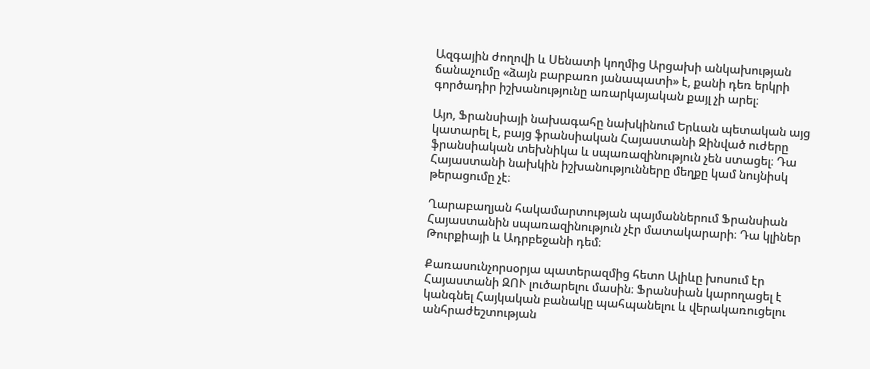Ազգային ժողովի և Սենատի կողմից Արցախի անկախության ճանաչումը «ձայն բարբառո յանապատի» է, քանի դեռ երկրի գործադիր իշխանությունը առարկայական քայլ չի արել։

Այո, Ֆրանսիայի նախագահը նախկինում Երևան պետական այց կատարել է, բայց ֆրանսիական Հայաստանի Զինված ուժերը ֆրանսիական տեխնիկա և սպառազինություն չեն ստացել։ Դա Հայաստանի նախկին իշխանությունները մեղքը կամ նույնիսկ թերացումը չէ։

Ղարաբաղյան հակամարտության պայմաններում Ֆրանսիան Հայաստանին սպառազինություն չէր մատակարարի։ Դա կլիներ Թուրքիայի և Ադրբեջանի դեմ։

Քառասունչորսօրյա պատերազմից հետո Ալիևը խոսում էր Հայաստանի ԶՈՒ լուծարելու մասին։ Ֆրանսիան կարողացել է կանգնել Հայկական բանակը պահպանելու և վերակառուցելու անհրաժեշտության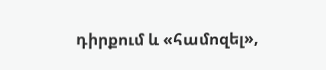դիրքում և «համոզել»,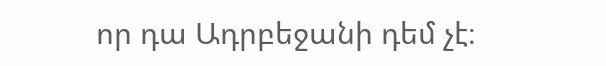որ դա Ադրբեջանի դեմ չէ։